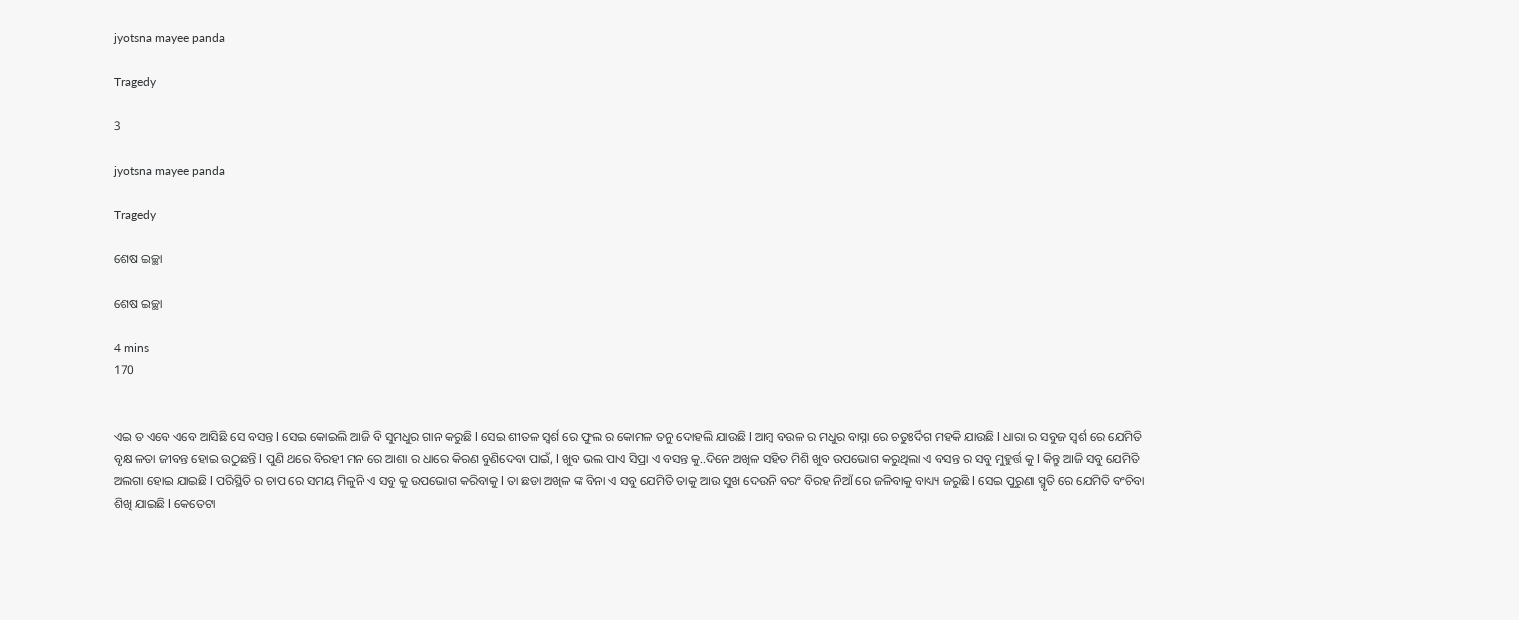jyotsna mayee panda

Tragedy

3

jyotsna mayee panda

Tragedy

ଶେଷ ଇଚ୍ଛା

ଶେଷ ଇଚ୍ଛା

4 mins
170


ଏଇ ତ ଏବେ ଏବେ ଆସିଛି ସେ ବସନ୍ତ l ସେଇ କୋଇଲି ଆଜି ବି ସୁମଧୁର ଗାନ କରୁଛି l ସେଇ ଶୀତଳ ସ୍ବର୍ଶ ରେ ଫୁଲ ର କୋମଳ ତନୁ ଦୋହଲି ଯାଉଛି l ଆମ୍ବ ବଉଳ ର ମଧୁର ବାସ୍ନା ରେ ଚତୁଃର୍ଦିଗ ମହକି ଯାଉଛି l ଧାରା ର ସବୁଜ ସ୍ବର୍ଶ ରେ ଯେମିତି ବୃକ୍ଷ ଳତା ଜୀବନ୍ତ ହୋଇ ଉଠୁଛନ୍ତି l ପୁଣି ଥରେ ବିରହୀ ମନ ରେ ଆଶା ର ଧାରେ କିରଣ ବୁଣିଦେବା ପାଇଁ, l ଖୁବ ଭଲ ପାଏ ସିପ୍ରା ଏ ବସନ୍ତ କୁ..ଦିନେ ଅଖିଳ ସହିତ ମିଶି ଖୁବ ଉପଭୋଗ କରୁଥିଲା ଏ ବସନ୍ତ ର ସବୁ ମୁହୁର୍ତ୍ତ କୁ l କିନ୍ତୁ ଆଜି ସବୁ ଯେମିତି ଅଲଗା ହୋଇ ଯାଇଛି l ପରିସ୍ଥିତି ର ଚାପ ରେ ସମୟ ମିଳୁନି ଏ ସବୁ କୁ ଉପଭୋଗ କରିବାକୁ l ତା ଛଡା ଅଖିଳ ଙ୍କ ବିନା ଏ ସବୁ ଯେମିତି ତାକୁ ଆଉ ସୁଖ ଦେଉନି ବରଂ ବିରହ ନିଆଁ ରେ ଜଳିବାକୁ ବାଧ୍ୟ୍ୟ ଜରୁଛି l ସେଇ ପୁରୁଣା ସ୍ମୃତି ରେ ଯେମିତି ବଂଚିବା ଶିଖି ଯାଇଛି l କେତେଟା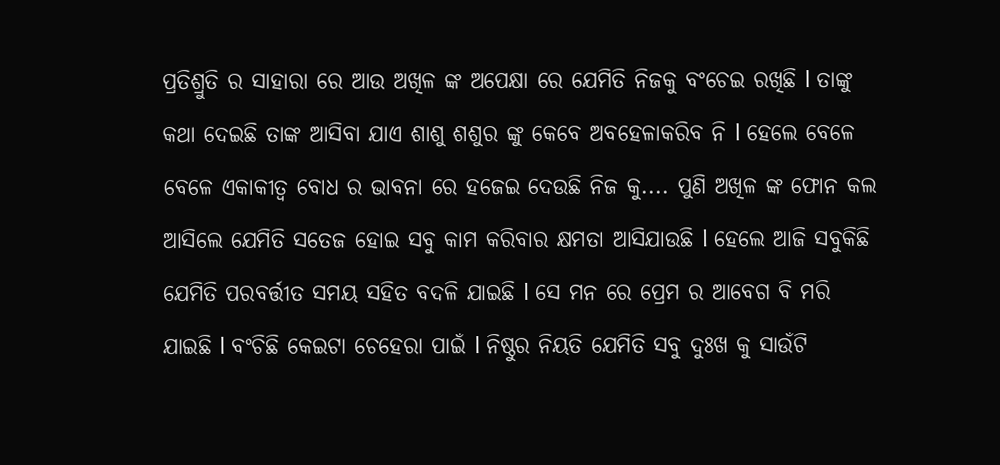ପ୍ରତିଶ୍ରୁତି ର ସାହାରା ରେ ଆଉ ଅଖିଳ ଙ୍କ ଅପେକ୍ଷା ରେ ଯେମିତି ନିଜକୁ ବଂଚେଇ ରଖିଛି l ତାଙ୍କୁ କଥା ଦେଇଛି ତାଙ୍କ ଆସିବା ଯାଏ ଶାଶୁ ଶଶୁର ଙ୍କୁ କେବେ ଅବହେଳାକରିବ ନି l ହେଲେ ବେଳେ ବେଳେ ଏକାକୀତ୍ୱ ବୋଧ ର ଭାବନା ରେ ହଜେଇ ଦେଉଛି ନିଜ କୁ.... ପୁଣି ଅଖିଳ ଙ୍କ ଫୋନ କଲ ଆସିଲେ ଯେମିତି ସତେଜ ହୋଇ ସବୁ କାମ କରିବାର କ୍ଷମତା ଆସିଯାଉଛି l ହେଲେ ଆଜି ସବୁକିଛି ଯେମିତି ପରବର୍ତ୍ତୀତ ସମୟ ସହିତ ବଦଳି ଯାଇଛି l ସେ ମନ ରେ ପ୍ରେମ ର ଆବେଗ ବି ମରି ଯାଇଛି l ବଂଚିଛି କେଇଟା ଚେହେରା ପାଇଁ l ନିଷ୍ଠୁର ନିୟତି ଯେମିତି ସବୁ ଦୁଃଖ କୁ ସାଉଁଟି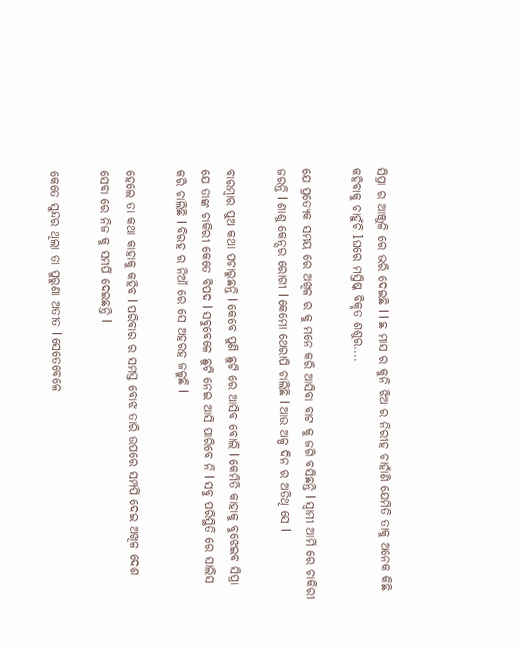ସିପ୍ରା ର ଆଞ୍ଜୁଳି ରେ ଭରି ଦେଇଛି l l ଛ ମାସ ର କୁନି ଝିଅ ର ନିରୀହ ଚାହାଁଣି ଯେମିତି ତାକୁ ଅନେକ କିଛି କହିବାକୁ ଚାହୁଁଚି lଘରେ ମସ୍ତିଷ୍କ ବିକୃତ ଶଶୁର....

ଯେ ପ୍ରତ୍ୟେକ ସମୟ ରେ ଅଖିଳ ର କୁ ମନେ କରି ଆସିବା ବାଟ କୁ ଜଗି ବସିଛନ୍ତି l ସ୍ୱାମୀ ଆର୍ମି ରେ ଚାକିରୀ ଜରନ୍ତି l ଶାଶୁ କେନ୍ସର ରୋଗୀ l କେମୋ ଥେରାପି ଚାଲିଛି l ଆଉ ଅଳ୍ପ ଦିନ ର ଅତିଥି ସେ l

ବାରମ୍ବାର ପୁଅ କଥା ପଚାରୁଛନ୍ତି l କେବେ ପୁଣି ଛୁଟି ରେ ଆସିବ ବୋଲି l କେମିତି କାହାକୁ ବୁଝେଇବ ସିପ୍ରା ଯେ ତାଙ୍କ ଚାକିରୀ କେତେ ବିପଦ l ସବୁବେଳେ ଛୁଟି ନେଇ ଆସି ପାରିବେ ନି l ସବୁ ପରିସ୍ଥିତି ରେ ସାଲିସ କରି ଚାଲିଛି l ବିରହ ର ନିଆଁ ରେ ସେ ଅହରହ ଜଳୁଛି l

ହେଲେ ତା କଥା କାହାକୁ କହିବ l ପରିବାର ର ସମସ୍ତ ବୋଝ ତାରି ଉପରେ ସମ୍ପର୍ପି ଦେଇ ଅଖିଳ ଦେଶ ସେବା ରେ ନିଜ କୁ ସମର୍ପି ଦେଇଛନ୍ତି l

କେତେ ସୁନ୍ଦର ଥିଲା ତା ପୁରୁଣା ଅତୀତ l ସେତେବେଳେ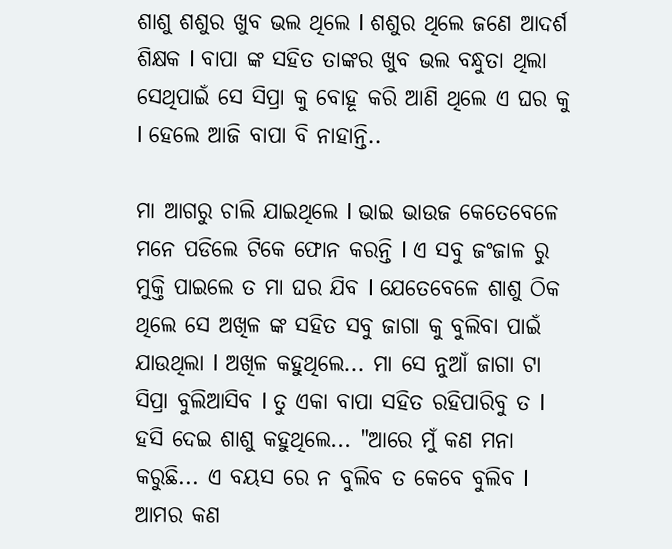ଶାଶୁ ଶଶୁର ଖୁବ ଭଲ ଥିଲେ l ଶଶୁର ଥିଲେ ଜଣେ ଆଦର୍ଶ ଶିକ୍ଷକ l ବାପା ଙ୍କ ସହିତ ତାଙ୍କର ଖୁବ ଭଲ ବନ୍ଧୁତା ଥିଲା ସେଥିପାଇଁ ସେ ସିପ୍ରା କୁ ବୋହୂ କରି ଆଣି ଥିଲେ ଏ ଘର କୁ l ହେଲେ ଆଜି ବାପା ବି ନାହାନ୍ତି..

ମା ଆଗରୁ ଚାଲି ଯାଇଥିଲେ l ଭାଇ ଭାଉଜ କେତେବେଳେ ମନେ ପଡିଲେ ଟିକେ ଫୋନ କରନ୍ତି l ଏ ସବୁ ଜଂଜାଳ ରୁ ମୁକ୍ତି ପାଇଲେ ତ ମା ଘର ଯିବ l ଯେତେବେଳେ ଶାଶୁ ଠିକ ଥିଲେ ସେ ଅଖିଳ ଙ୍କ ସହିତ ସବୁ ଜାଗା କୁ ବୁଲିବା ପାଇଁ ଯାଉଥିଲା l ଅଖିଳ କହୁଥିଲେ... ମା ସେ ନୁଆଁ ଜାଗା ଟା ସିପ୍ରା ବୁଲିଆସିବ l ତୁ ଏକା ବାପା ସହିତ ରହିପାରିବୁ ତ l ହସି ଦେଇ ଶାଶୁ କହୁଥିଲେ... "ଆରେ ମୁଁ କଣ ମନା କରୁଛି... ଏ ବୟସ ରେ ନ ବୁଲିବ ତ କେବେ ବୁଲିବ l ଆମର କଣ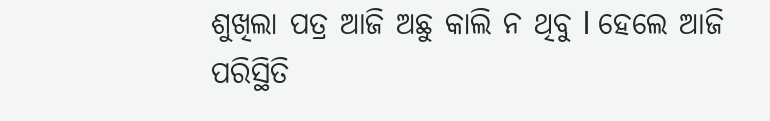ଶୁଖିଲା ପତ୍ର ଆଜି ଅଛୁ କାଲି ନ ଥିବୁ l ହେଲେ ଆଜି ପରିସ୍ଥିତି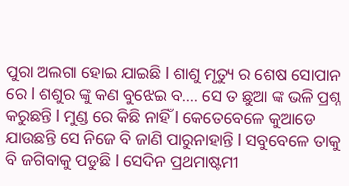ପୁରା ଅଲଗା ହୋଇ ଯାଇଛି l ଶାଶୁ ମୃତ୍ୟୁ ର ଶେଷ ସୋପାନ ରେ l ଶଶୁର ଙ୍କୁ କଣ ବୁଝେଇ ବ.... ସେ ତ ଛୁଆ ଙ୍କ ଭଳି ପ୍ରଶ୍ନ କରୁଛନ୍ତି l ମୁଣ୍ଡ ରେ କିଛି ନାହିଁ l କେତେବେଳେ କୁଆଡେ ଯାଉଛନ୍ତି ସେ ନିଜେ ବି ଜାଣି ପାରୁନାହାନ୍ତି l ସବୁବେଳେ ତାକୁ ବି ଜଗିବାକୁ ପଡୁଛି l ସେଦିନ ପ୍ରଥମାଷ୍ଟମୀ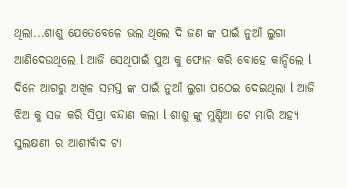ଥିଲା...ଶାଶୁ ଯେତେବେଳେ ଭଲ ଥିଲେ ଦି ଜଣ ଙ୍କ ପାଇଁ ନୁଆଁ ଲୁଗା ଆଣିଦେଉଥିଲେ l ଆଜି ସେଥିପାଇଁ ପୁଅ କୁ ଫୋନ କରି ବୋହେ କାନ୍ଦିଲେ l ଦିନେ ଆଗରୁ ଅଖିଳ ସମସ୍ତ ଙ୍କ ପାଇଁ ନୁଆଁ ଲୁଗା ପଠେଇ ଦେଇଥିଲା l ଆଜି ଝିଅ କୁ ସଜ କରି ସିପ୍ରା ବନ୍ଦାଣ କଲା l ଶାଶୁ ଙ୍କୁ ମୁଣ୍ଡିଆ ଟେ ମାରି ଅହ୍ୟ ସୁଲକ୍ଷଣୀ ର ଆଶୀର୍ବାଦ ଟା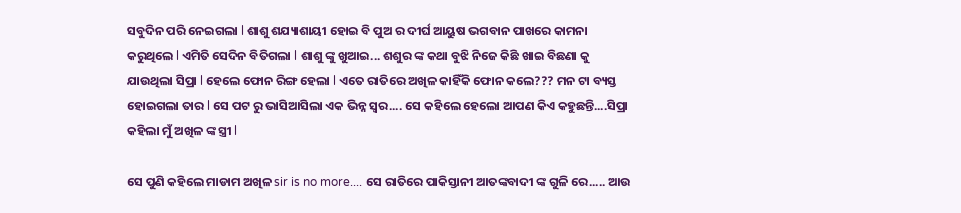ସବୁଦିନ ପରି ନେଇଗଲା l ଶାଶୁ ଶଯ୍ୟାଶାୟୀ ହୋଇ ବି ପୁଅ ର ଦୀର୍ଘ ଆୟୁଷ ଭଗବାନ ପାଖରେ କାମନା କରୁଥିଲେ l ଏମିତି ସେଦିନ ବିତିଗଲା l ଶାଶୁ ଙ୍କୁ ଖୁଆଇ... ଶଶୁର ଙ୍କ କଥା ବୁଝି ନିଜେ କିଛି ଖାଇ ବିଛଣା କୁ ଯାଉଥିଲା ସିପ୍ରା l ହେଲେ ଫୋନ ରିଙ୍ଗ ହେଲା l ଏତେ ରାତିରେ ଅଖିଳ କାହିଁକି ଫୋନ କଲେ??? ମନ ଟା ବ୍ୟସ୍ତ ହୋଇଗଲା ତାର l ସେ ପଟ ରୁ ଭାସିଆସିଲା ଏକ ଭିନ୍ନ ସ୍ୱର.... ସେ କହିଲେ ହେଲୋ ଆପଣ କିଏ କହୁଛନ୍ତି....ସିପ୍ରା କହିଲା ମୁଁ ଅଖିଳ ଙ୍କ ସ୍ତ୍ରୀ l

ସେ ପୁଣି କହିଲେ ମାଡାମ ଅଖିଳ sir is no more.... ସେ ରାତିରେ ପାକିସ୍ତାନୀ ଆତଙ୍କବାଦୀ ଙ୍କ ଗୁଳି ରେ..... ଆଉ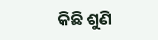କିଛି ଶୁଣି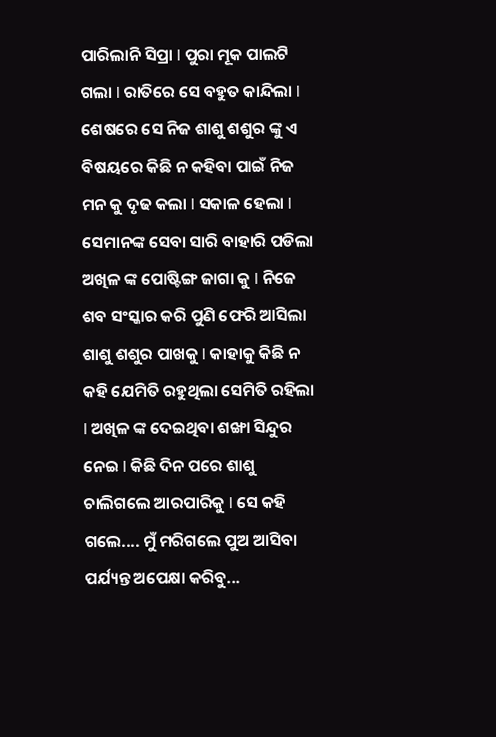ପାରିଲାନି ସିପ୍ରା l ପୁରା ମୂକ ପାଲଟି ଗଲା l ରାତିରେ ସେ ବହୁତ କାନ୍ଦିଲା l ଶେଷରେ ସେ ନିଜ ଶାଶୁ ଶଶୁର ଙ୍କୁ ଏ ବିଷୟରେ କିଛି ନ କହିବା ପାଇଁ ନିଜ ମନ କୁ ଦୃଢ କଲା l ସକାଳ ହେଲା l ସେମାନଙ୍କ ସେବା ସାରି ବାହାରି ପଡିଲା ଅଖିଳ ଙ୍କ ପୋଷ୍ଟିଙ୍ଗ ଜାଗା କୁ l ନିଜେ ଶବ ସଂସ୍କାର କରି ପୁଣି ଫେରି ଆସିଲା ଶାଶୁ ଶଶୁର ପାଖକୁ l କାହାକୁ କିଛି ନ କହି ଯେମିତି ରହୁଥିଲା ସେମିତି ରହିଲା l ଅଖିଳ ଙ୍କ ଦେଇଥିବା ଶଙ୍ଖା ସିନ୍ଦୁର ନେଇ l କିଛି ଦିନ ପରେ ଶାଶୁ ଚାଲିଗଲେ ଆରପାରିକୁ l ସେ କହି ଗଲେ.... ମୁଁ ମରିଗଲେ ପୁଅ ଆସିବା ପର୍ଯ୍ୟନ୍ତ ଅପେକ୍ଷା କରିବୁ...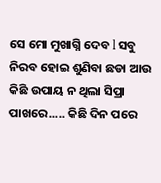ସେ ମୋ ମୁଖାଗ୍ନି ଦେବ l ସବୁ ନିରବ ହୋଇ ଶୁଣିବା ଛଡା ଆଉ କିଛି ଉପାୟ ନ ଥିଲା ସିପ୍ରା ପାଖରେ..... କିଛି ଦିନ ପରେ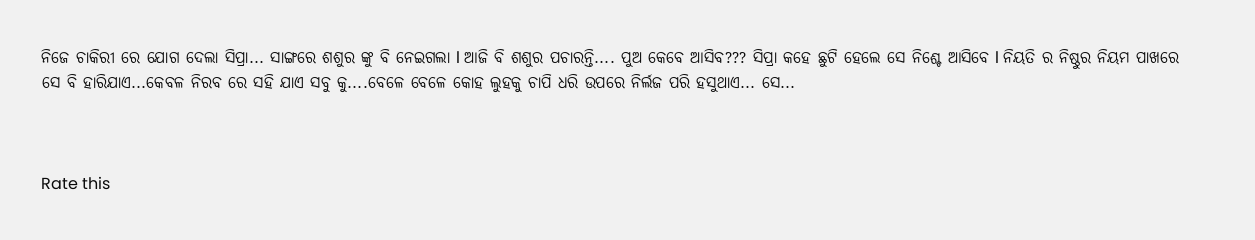ନିଜେ ଚାକିରୀ ରେ ଯୋଗ ଦେଲା ସିପ୍ରା... ସାଙ୍ଗରେ ଶଶୁର ଙ୍କୁ ବି ନେଇଗଲା l ଆଜି ବି ଶଶୁର ପଚାରନ୍ତି.... ପୁଅ କେବେ ଆସିବ??? ସିପ୍ରା କହେ ଛୁଟି ହେଲେ ସେ ନିଶ୍ଚେ ଆସିବେ l ନିୟତି ର ନିଷ୍ଠୁର ନିୟମ ପାଖରେ ସେ ବି ହାରିଯାଏ...କେବଳ ନିରବ ରେ ସହି ଯାଏ ସବୁ କୁ....ବେଳେ ବେଳେ କୋହ ଲୁହକୁ ଚାପି ଧରି ଉପରେ ନିର୍ଲଜ ପରି ହସୁଥାଏ... ସେ...



Rate this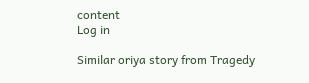content
Log in

Similar oriya story from Tragedy